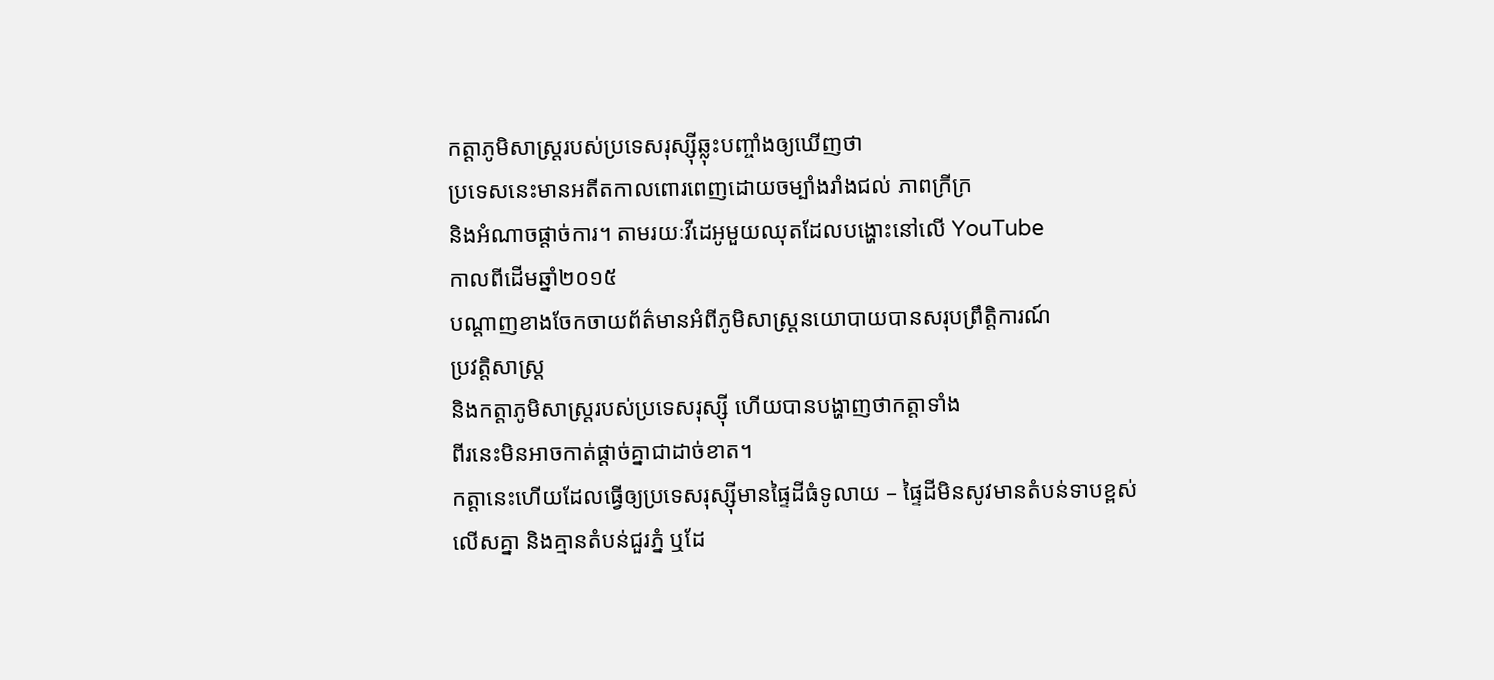កត្តាភូមិសាស្ត្ររបស់ប្រទេសរុស្ស៊ីឆ្លុះបញ្ចាំងឲ្យឃើញថា
ប្រទេសនេះមានអតីតកាលពោរពេញដោយចម្បាំងរាំងជល់ ភាពក្រីក្រ
និងអំណាចផ្ដាច់ការ។ តាមរយៈវីដេអូមួយឈុតដែលបង្ហោះនៅលើ YouTube
កាលពីដើមឆ្នាំ២០១៥
បណ្ដាញខាងចែកចាយព័ត៌មានអំពីភូមិសាស្ត្រនយោបាយបានសរុបព្រឹត្តិការណ៍
ប្រវត្តិសាស្ត្រ
និងកត្តាភូមិសាស្ត្ររបស់ប្រទេសរុស្ស៊ី ហើយបានបង្ហាញថាកត្តាទាំង
ពីរនេះមិនអាចកាត់ផ្ដាច់គ្នាជាដាច់ខាត។
កត្តានេះហើយដែលធ្វើឲ្យប្រទេសរុស្ស៊ីមានផ្ទៃដីធំទូលាយ – ផ្ទៃដីមិនសូវមានតំបន់ទាបខ្ពស់លើសគ្នា និងគ្មានតំបន់ជួរភ្នំ ឬដែ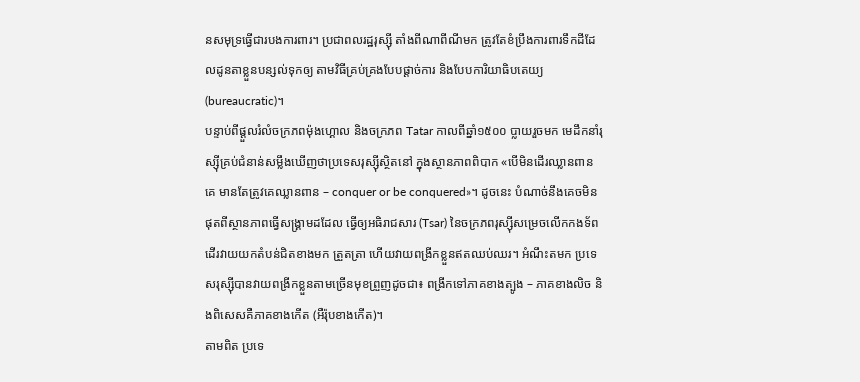នសមុទ្រធ្វើជារបងការពារ។ ប្រជាពលរដ្ឋរុស្ស៊ី តាំងពីណាពីណីមក ត្រូវតែខំប្រឹងការពារទឹកដីដែលដូនតាខ្លួនបន្សល់ទុកឲ្យ តាមវិធីគ្រប់គ្រងបែបផ្ដាច់ការ និងបែបការិយាធិបតេយ្យ (bureaucratic)។
បន្ទាប់ពីផ្ដួលរំលំចក្រភពម៉ុងហ្គោល និងចក្រភព Tatar កាលពីឆ្នាំ១៥០០ ប្លាយរួចមក មេដឹកនាំរុស្ស៊ីគ្រប់ជំនាន់សម្លឹងឃើញថាប្រទេសរុស្ស៊ីស្ថិតនៅ ក្នុងស្ថានភាពពិបាក «បើមិនដើរឈ្លានពានគេ មានតែត្រូវគេឈ្លានពាន – conquer or be conquered»។ ដូចនេះ បំណាច់នឹងគេចមិនផុតពីស្ថានភាពធ្វើសង្គ្រាមដដែល ធ្វើឲ្យអធិរាជសារ (Tsar) នៃចក្រភពរុស្ស៊ីសម្រេចលើកកងទ័ពដើរវាយយកតំបន់ជិតខាងមក ត្រួតត្រា ហើយវាយពង្រីកខ្លួនឥតឈប់ឈរ។ អំណឹះតមក ប្រទេសរុស្ស៊ីបានវាយពង្រីកខ្លួនតាមច្រើនមុខព្រួញដូចជា៖ ពង្រីកទៅភាគខាងត្បូង – ភាគខាងលិច និងពិសេសគឺភាគខាងកើត (អឺរ៉ុបខាងកើត)។
តាមពិត ប្រទេ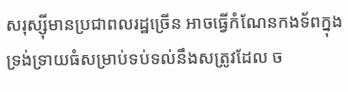សរុស្ស៊ីមានប្រជាពលរដ្ឋច្រើន អាចធ្វើកំណែនកងទ័ពក្នុងទ្រង់ទ្រាយធំសម្រាប់ទប់ទល់នឹងសត្រូវដែល ច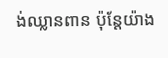ង់ឈ្លានពាន ប៉ុន្តែយ៉ាង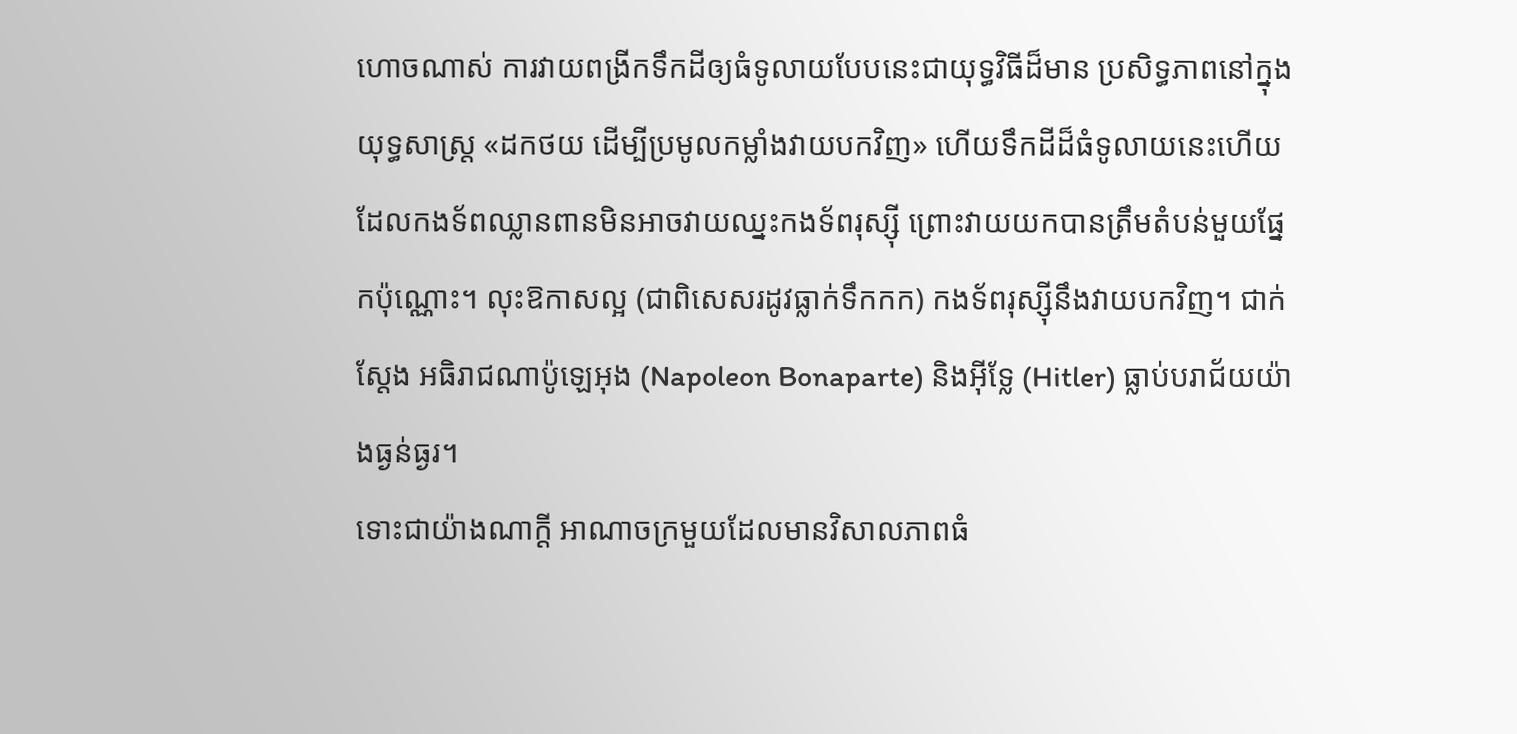ហោចណាស់ ការវាយពង្រីកទឹកដីឲ្យធំទូលាយបែបនេះជាយុទ្ធវិធីដ៏មាន ប្រសិទ្ធភាពនៅក្នុងយុទ្ធសាស្ត្រ «ដកថយ ដើម្បីប្រមូលកម្លាំងវាយបកវិញ» ហើយទឹកដីដ៏ធំទូលាយនេះហើយ ដែលកងទ័ពឈ្លានពានមិនអាចវាយឈ្នះកងទ័ពរុស្ស៊ី ព្រោះវាយយកបានត្រឹមតំបន់មួយផ្នែកប៉ុណ្ណោះ។ លុះឱកាសល្អ (ជាពិសេសរដូវធ្លាក់ទឹកកក) កងទ័ពរុស្ស៊ីនឹងវាយបកវិញ។ ជាក់ស្ដែង អធិរាជណាប៉ូឡេអុង (Napoleon Bonaparte) និងអ៊ីទ្លែ (Hitler) ធ្លាប់បរាជ័យយ៉ាងធ្ងន់ធ្ងរ។
ទោះជាយ៉ាងណាក្ដី អាណាចក្រមួយដែលមានវិសាលភាពធំ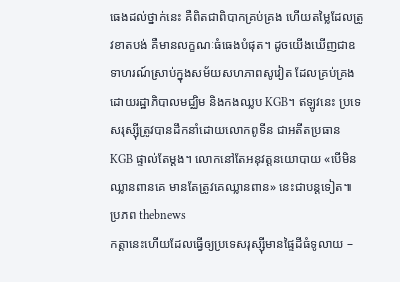ធេងដល់ថ្នាក់នេះ គឺពិតជាពិបាកគ្រប់គ្រង ហើយតម្លៃដែលត្រូវខាតបង់ គឺមានលក្ខណៈធំធេងបំផុត។ ដូចយើងឃើញជាឧទាហរណ៍ស្រាប់ក្នុងសម័យសហភាពសូវៀត ដែលគ្រប់គ្រងដោយរដ្ឋាភិបាលមជ្ឈិម និងកងឈ្លប KGB។ ឥឡូវនេះ ប្រទេសរុស្ស៊ីត្រូវបានដឹកនាំដោយលោកពូទីន ជាអតីតប្រធាន KGB ផ្ទាល់តែម្ដង។ លោកនៅតែអនុវត្តនយោបាយ «បើមិនឈ្លានពានគេ មានតែត្រូវគេឈ្លានពាន» នេះជាបន្តទៀត៕
ប្រភព thebnews
កត្តានេះហើយដែលធ្វើឲ្យប្រទេសរុស្ស៊ីមានផ្ទៃដីធំទូលាយ –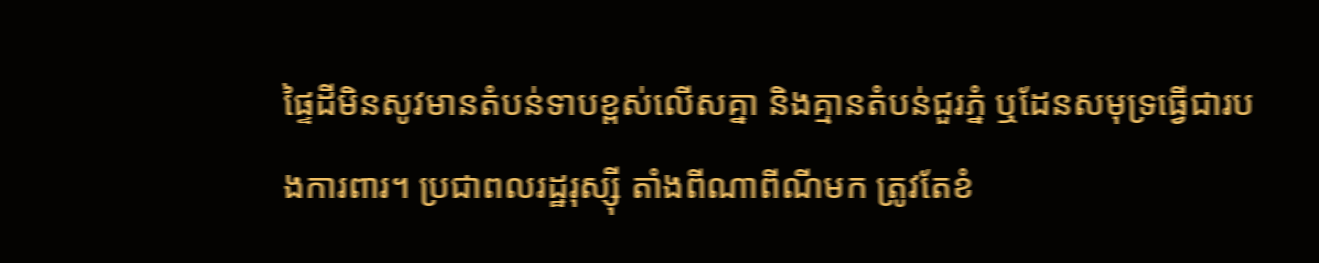ផ្ទៃដីមិនសូវមានតំបន់ទាបខ្ពស់លើសគ្នា និងគ្មានតំបន់ជួរភ្នំ ឬដែនសមុទ្រធ្វើជារបងការពារ។ ប្រជាពលរដ្ឋរុស្ស៊ី តាំងពីណាពីណីមក ត្រូវតែខំ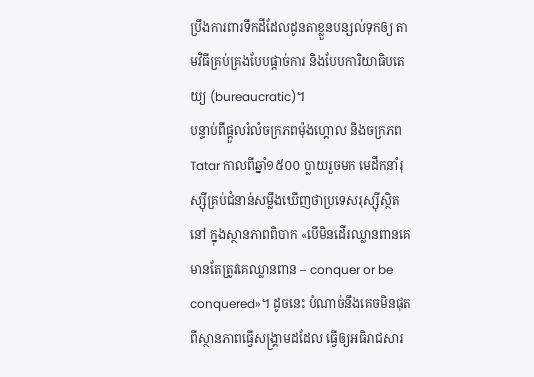ប្រឹងការពារទឹកដីដែលដូនតាខ្លួនបន្សល់ទុកឲ្យ តាមវិធីគ្រប់គ្រងបែបផ្ដាច់ការ និងបែបការិយាធិបតេយ្យ (bureaucratic)។
បន្ទាប់ពីផ្ដួលរំលំចក្រភពម៉ុងហ្គោល និងចក្រភព Tatar កាលពីឆ្នាំ១៥០០ ប្លាយរួចមក មេដឹកនាំរុស្ស៊ីគ្រប់ជំនាន់សម្លឹងឃើញថាប្រទេសរុស្ស៊ីស្ថិតនៅ ក្នុងស្ថានភាពពិបាក «បើមិនដើរឈ្លានពានគេ មានតែត្រូវគេឈ្លានពាន – conquer or be conquered»។ ដូចនេះ បំណាច់នឹងគេចមិនផុតពីស្ថានភាពធ្វើសង្គ្រាមដដែល ធ្វើឲ្យអធិរាជសារ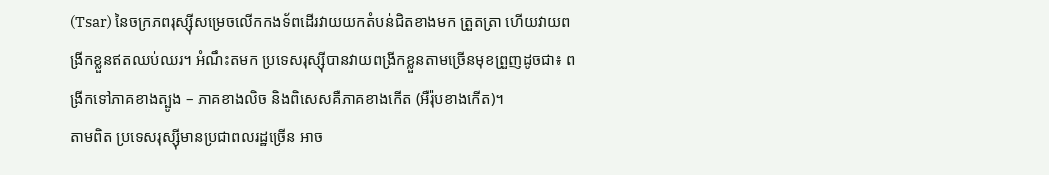(Tsar) នៃចក្រភពរុស្ស៊ីសម្រេចលើកកងទ័ពដើរវាយយកតំបន់ជិតខាងមក ត្រួតត្រា ហើយវាយពង្រីកខ្លួនឥតឈប់ឈរ។ អំណឹះតមក ប្រទេសរុស្ស៊ីបានវាយពង្រីកខ្លួនតាមច្រើនមុខព្រួញដូចជា៖ ពង្រីកទៅភាគខាងត្បូង – ភាគខាងលិច និងពិសេសគឺភាគខាងកើត (អឺរ៉ុបខាងកើត)។
តាមពិត ប្រទេសរុស្ស៊ីមានប្រជាពលរដ្ឋច្រើន អាច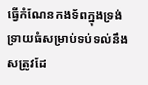ធ្វើកំណែនកងទ័ពក្នុងទ្រង់ទ្រាយធំសម្រាប់ទប់ទល់នឹងសត្រូវដែ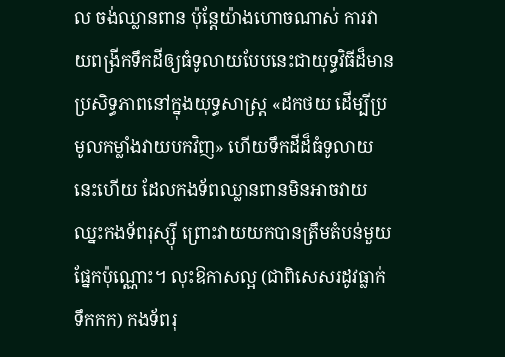ល ចង់ឈ្លានពាន ប៉ុន្តែយ៉ាងហោចណាស់ ការវាយពង្រីកទឹកដីឲ្យធំទូលាយបែបនេះជាយុទ្ធវិធីដ៏មាន ប្រសិទ្ធភាពនៅក្នុងយុទ្ធសាស្ត្រ «ដកថយ ដើម្បីប្រមូលកម្លាំងវាយបកវិញ» ហើយទឹកដីដ៏ធំទូលាយនេះហើយ ដែលកងទ័ពឈ្លានពានមិនអាចវាយឈ្នះកងទ័ពរុស្ស៊ី ព្រោះវាយយកបានត្រឹមតំបន់មួយផ្នែកប៉ុណ្ណោះ។ លុះឱកាសល្អ (ជាពិសេសរដូវធ្លាក់ទឹកកក) កងទ័ពរុ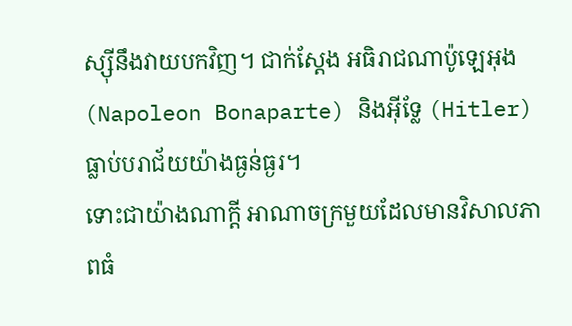ស្ស៊ីនឹងវាយបកវិញ។ ជាក់ស្ដែង អធិរាជណាប៉ូឡេអុង (Napoleon Bonaparte) និងអ៊ីទ្លែ (Hitler) ធ្លាប់បរាជ័យយ៉ាងធ្ងន់ធ្ងរ។
ទោះជាយ៉ាងណាក្ដី អាណាចក្រមួយដែលមានវិសាលភាពធំ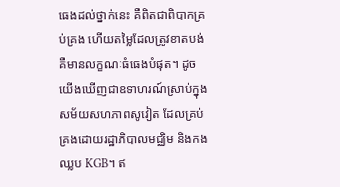ធេងដល់ថ្នាក់នេះ គឺពិតជាពិបាកគ្រប់គ្រង ហើយតម្លៃដែលត្រូវខាតបង់ គឺមានលក្ខណៈធំធេងបំផុត។ ដូចយើងឃើញជាឧទាហរណ៍ស្រាប់ក្នុងសម័យសហភាពសូវៀត ដែលគ្រប់គ្រងដោយរដ្ឋាភិបាលមជ្ឈិម និងកងឈ្លប KGB។ ឥ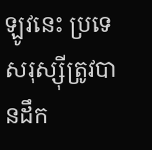ឡូវនេះ ប្រទេសរុស្ស៊ីត្រូវបានដឹក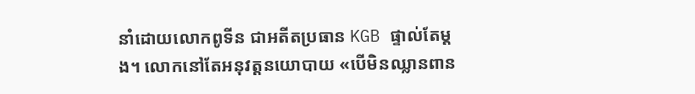នាំដោយលោកពូទីន ជាអតីតប្រធាន KGB ផ្ទាល់តែម្ដង។ លោកនៅតែអនុវត្តនយោបាយ «បើមិនឈ្លានពាន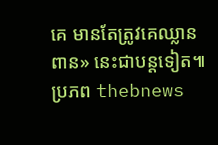គេ មានតែត្រូវគេឈ្លានពាន» នេះជាបន្តទៀត៕
ប្រភព thebnews